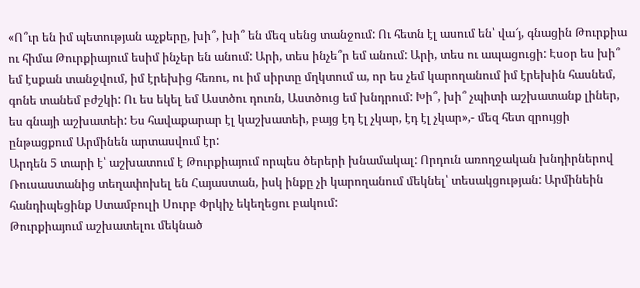«Ո՞ւր են իմ պետության աչքերը, խի՞, խի՞ են մեզ սենց տանջում: Ու հետն էլ ասում են՝ վա՜յ, գնացին Թուրքիա ու հիմա Թուրքիայում եսիմ ինչեր են անում: Արի, տես ինչե՞ր եմ անում: Արի, տես ու ապացուցի: Էսօր ես խի՞ եմ էսքան տանջվում, իմ էրեխից հեռու, ու իմ սիրտը մղկտում ա, որ ես չեմ կարողանում իմ էրեխին հասնեմ, գոնե տանեմ բժշկի: Ու ես եկել եմ Աստծու դուռն, Աստծուց եմ խնդրում: Խի՞, խի՞ չպիտի աշխատանք լիներ, ես գնայի աշխատեի: Ես հավաքարար էլ կաշխատեի, բայց էդ էլ չկար, էդ էլ չկար»,- մեզ հետ զրույցի ընթացքում Արմինեն արտասվում էր:
Արդեն 5 տարի է՝ աշխատում է Թուրքիայում որպես ծերերի խնամակալ: Որդուն առողջական խնդիրներով Ռուսաստանից տեղափոխել են Հայաստան, իսկ ինքը չի կարողանում մեկնել՝ տեսակցության: Արմինեին հանդիպեցինք Ստամբուլի Սուրբ Փրկիչ եկեղեցու բակում:
Թուրքիայում աշխատելու մեկնած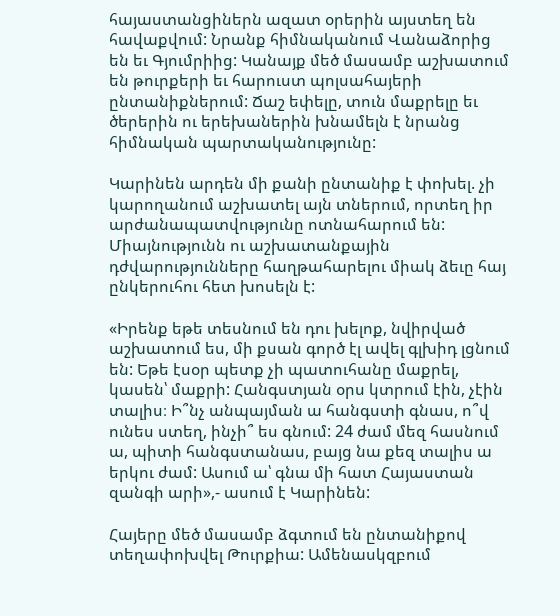հայաստանցիներն ազատ օրերին այստեղ են հավաքվում: Նրանք հիմնականում Վանաձորից են եւ Գյումրիից: Կանայք մեծ մասամբ աշխատում են թուրքերի եւ հարուստ պոլսահայերի ընտանիքներում: Ճաշ եփելը, տուն մաքրելը եւ ծերերին ու երեխաներին խնամելն է նրանց հիմնական պարտականությունը:

Կարինեն արդեն մի քանի ընտանիք է փոխել. չի կարողանում աշխատել այն տներում, որտեղ իր արժանապատվությունը ոտնահարում են: Միայնությունն ու աշխատանքային դժվարությունները հաղթահարելու միակ ձեւը հայ ընկերուհու հետ խոսելն է:

«Իրենք եթե տեսնում են դու խելոք, նվիրված աշխատում ես, մի քսան գործ էլ ավել գլխիդ լցնում են: Եթե էսօր պետք չի պատուհանը մաքրել, կասեն՝ մաքրի: Հանգստյան օրս կտրում էին, չէին տալիս։ Ի՞նչ անպայման ա հանգստի գնաս, ո՞վ ունես ստեղ, ինչի՞ ես գնում: 24 ժամ մեզ հասնում ա, պիտի հանգստանաս, բայց նա քեզ տալիս ա երկու ժամ: Ասում ա՝ գնա մի հատ Հայաստան զանգի արի»,- ասում է Կարինեն:

Հայերը մեծ մասամբ ձգտում են ընտանիքով տեղափոխվել Թուրքիա: Ամենասկզբում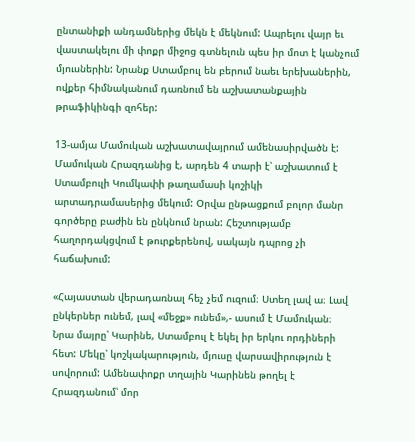ընտանիքի անդամներից մեկն է մեկնում: Ապրելու վայր եւ վաստակելու մի փոքր միջոց գտնելուն պես իր մոտ է կանչում մյուսներին: Նրանք Ստամբուլ են բերում նաեւ երեխաներին, ովքեր հիմնականում դառնում են աշխատանքային թրաֆիկինգի զոհեր:

13-ամյա Մամուկան աշխատավայրում ամենասիրվածն է: Մամուկան Հրազդանից է, արդեն 4 տարի է՝ աշխատում է Ստամբուլի Կումկափի թաղամասի կոշիկի արտադրամասերից մեկում: Օրվա ընթացքում բոլոր մանր գործերը բաժին են ընկնում նրան: Հեշտությամբ հաղորդակցվում է թուրքերենով, սակայն դպրոց չի հաճախում:

«Հայաստան վերադառնալ հեչ չեմ ուզում։ Ստեղ լավ ա։ Լավ ընկերներ ունեմ, լավ «մեջք» ունեմ»,- ասում է Մամուկան։
Նրա մայրը՝ Կարինե, Ստամբուլ է եկել իր երկու որդիների հետ: Մեկը՝ կոշկակարություն, մյուսը վարսավիրություն է սովորում: Ամենափոքր տղային Կարինեն թողել է Հրազդանում՝ մոր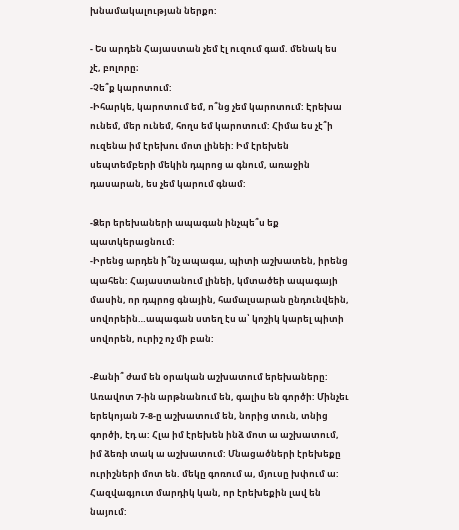խնամակալության ներքո:

- Ես արդեն Հայաստան չեմ էլ ուզում գամ. մենակ ես չէ, բոլորը։
-Չե՞ք կարոտում:
-Իհարկե, կարոտում եմ, ո՞նց չեմ կարոտում: Էրեխա ունեմ, մեր ունեմ, հողս եմ կարոտում: Հիմա ես չէ՞ի ուզենա իմ էրեխու մոտ լինեի: Իմ էրեխեն սեպտեմբերի մեկին դպրոց ա գնում, առաջին դասարան, ես չեմ կարում գնամ:

-Ձեր երեխաների ապագան ինչպե՞ս եք պատկերացնում:
-Իրենց արդեն ի՞նչ ապագա, պիտի աշխատեն, իրենց պահեն: Հայաստանում լինեի, կմտածեի ապագայի մասին, որ դպրոց գնային, համալսարան ընդունվեին, սովորեին…ապագան ստեղ էս ա՝ կոշիկ կարել պիտի սովորեն, ուրիշ ոչ մի բան:

-Քանի՞ ժամ են օրական աշխատում երեխաները:
Առավոտ 7-ին արթնանում են, գալիս են գործի: Մինչեւ երեկոյան 7-8-ը աշխատում են, նորից տուն, տնից գործի, էդ ա: Հլա իմ էրեխեն ինձ մոտ ա աշխատում, իմ ձեռի տակ ա աշխատում: Մնացածների էրեխեքը ուրիշների մոտ են. մեկը գոռում ա, մյուսը խփում ա: Հազվագյուտ մարդիկ կան, որ էրեխեքին լավ են նայում: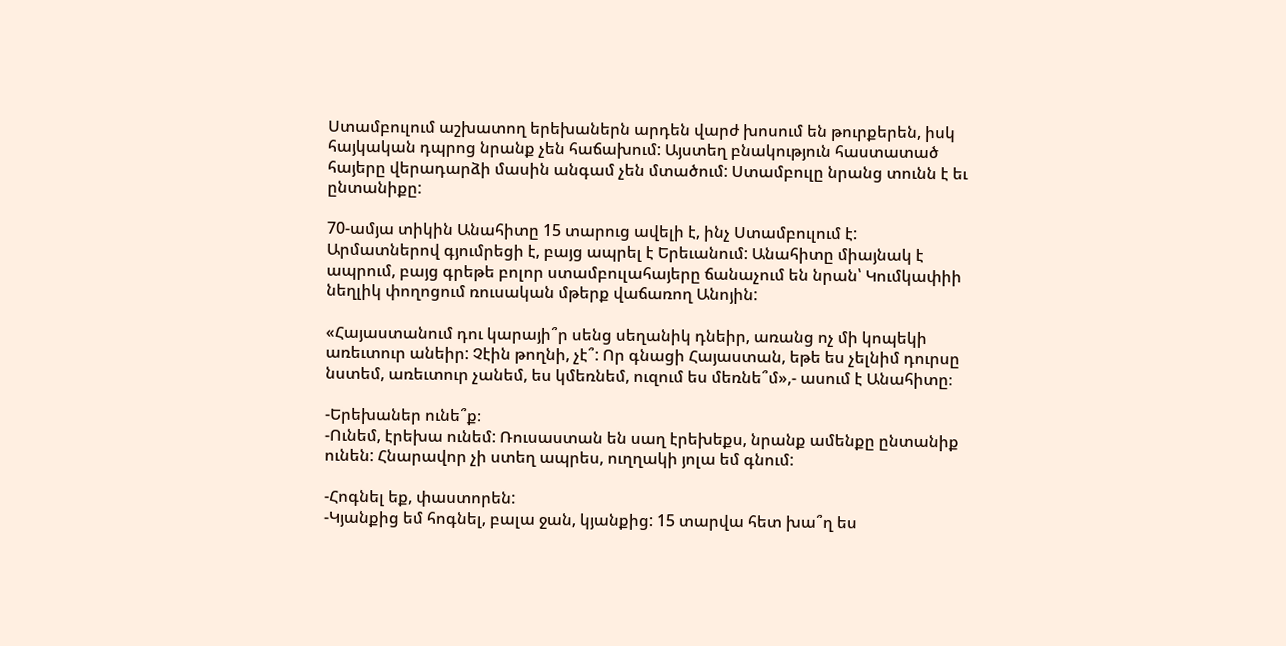Ստամբուլում աշխատող երեխաներն արդեն վարժ խոսում են թուրքերեն, իսկ հայկական դպրոց նրանք չեն հաճախում: Այստեղ բնակություն հաստատած հայերը վերադարձի մասին անգամ չեն մտածում: Ստամբուլը նրանց տունն է եւ ընտանիքը:

70-ամյա տիկին Անահիտը 15 տարուց ավելի է, ինչ Ստամբուլում է: Արմատներով գյումրեցի է, բայց ապրել է Երեւանում: Անահիտը միայնակ է ապրում, բայց գրեթե բոլոր ստամբուլահայերը ճանաչում են նրան՝ Կումկափիի նեղլիկ փողոցում ռուսական մթերք վաճառող Անոյին:

«Հայաստանում դու կարայի՞ր սենց սեղանիկ դնեիր, առանց ոչ մի կոպեկի առեւտուր անեիր: Չէին թողնի, չէ՞: Որ գնացի Հայաստան, եթե ես չելնիմ դուրսը նստեմ, առեւտուր չանեմ, ես կմեռնեմ, ուզում ես մեռնե՞մ»,- ասում է Անահիտը։

-Երեխաներ ունե՞ք։
-Ունեմ, էրեխա ունեմ: Ռուսաստան են սաղ էրեխեքս, նրանք ամենքը ընտանիք ունեն: Հնարավոր չի ստեղ ապրես, ուղղակի յոլա եմ գնում:

-Հոգնել եք, փաստորեն:
-Կյանքից եմ հոգնել, բալա ջան, կյանքից: 15 տարվա հետ խա՞ղ ես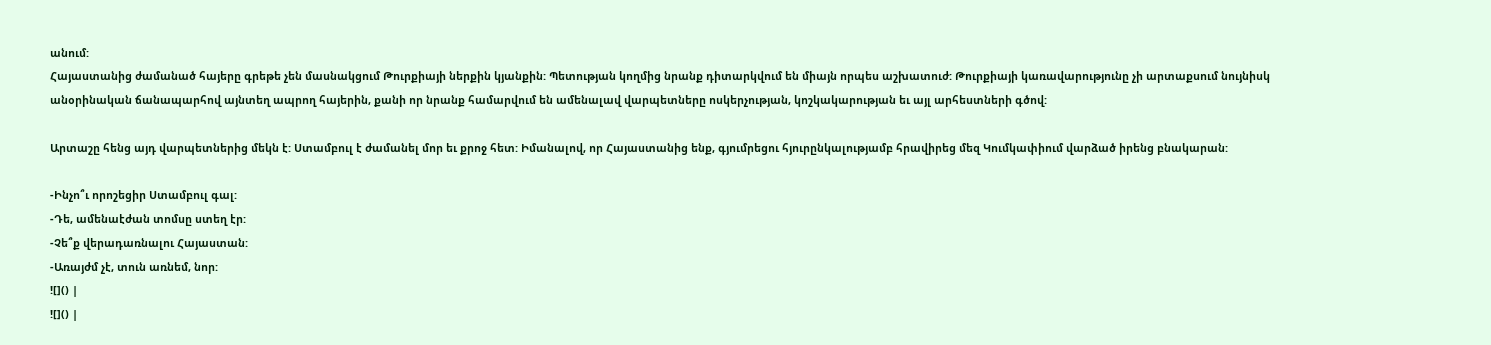անում:
Հայաստանից ժամանած հայերը գրեթե չեն մասնակցում Թուրքիայի ներքին կյանքին: Պետության կողմից նրանք դիտարկվում են միայն որպես աշխատուժ: Թուրքիայի կառավարությունը չի արտաքսում նույնիսկ անօրինական ճանապարհով այնտեղ ապրող հայերին, քանի որ նրանք համարվում են ամենալավ վարպետները ոսկերչության, կոշկակարության եւ այլ արհեստների գծով:

Արտաշը հենց այդ վարպետներից մեկն է: Ստամբուլ է ժամանել մոր եւ քրոջ հետ: Իմանալով, որ Հայաստանից ենք, գյումրեցու հյուրընկալությամբ հրավիրեց մեզ Կումկափիում վարձած իրենց բնակարան:

-Ինչո՞ւ որոշեցիր Ստամբուլ գալ:
-Դե, ամենաէժան տոմսը ստեղ էր:
-Չե՞ք վերադառնալու Հայաստան:
-Առայժմ չէ, տուն առնեմ, նոր:
![]() |
![]() |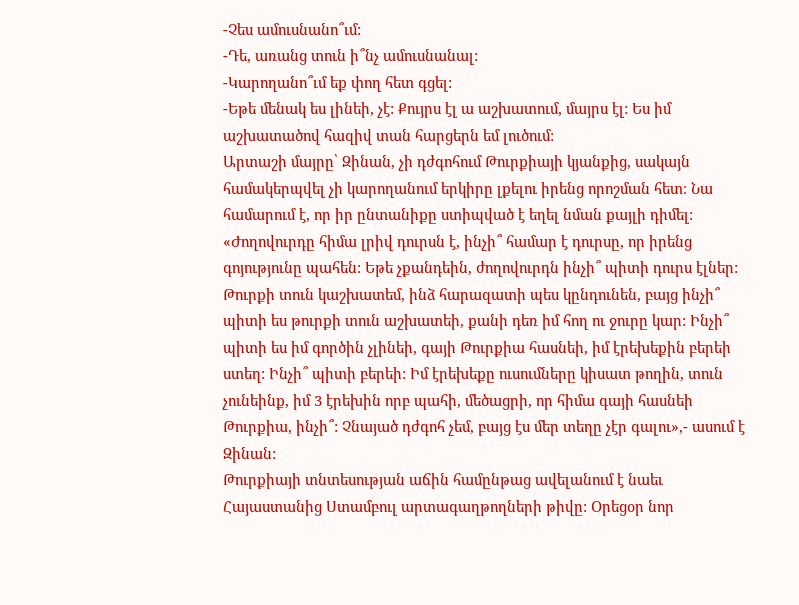-Չես ամուսնանո՞ւմ:
-Դե, առանց տուն ի՞նչ ամուսնանալ:
-Կարողանո՞ւմ եք փող հետ գցել:
-Եթե մենակ ես լինեի, չէ: Քույրս էլ ա աշխատում, մայրս էլ: Ես իմ աշխատածով հազիվ տան հարցերն եմ լուծում:
Արտաշի մայրը՝ Զինան, չի դժգոհում Թուրքիայի կյանքից, սակայն համակերպվել չի կարողանում երկիրը լքելու իրենց որոշման հետ։ Նա համարում է, որ իր ընտանիքը ստիպված է եղել նման քայլի դիմել:
«Ժողովուրդը հիմա լրիվ դուրսն է, ինչի՞ համար է դուրսը, որ իրենց գոյությունը պահեն: Եթե չքանդեին, ժողովուրդն ինչի՞ պիտի դուրս էլներ: Թուրքի տուն կաշխատեմ, ինձ հարազատի պես կընդունեն, բայց ինչի՞ պիտի ես թուրքի տուն աշխատեի, քանի դեռ իմ հող ու ջուրը կար: Ինչի՞ պիտի ես իմ գործին չլինեի, գայի Թուրքիա հասնեի, իմ էրեխեքին բերեի ստեղ: Ինչի՞ պիտի բերեի: Իմ էրեխեքը ուսումները կիսատ թողին, տուն չունեինք, իմ 3 էրեխին որբ պահի, մեծացրի, որ հիմա գայի հասնեի Թուրքիա, ինչի՞: Չնայած դժգոհ չեմ, բայց էս մեր տեղը չէր գալու»,- ասում է Զինան:
Թուրքիայի տնտեսության աճին համընթաց ավելանում է նաեւ Հայաստանից Ստամբուլ արտագաղթողների թիվը: Օրեցօր նոր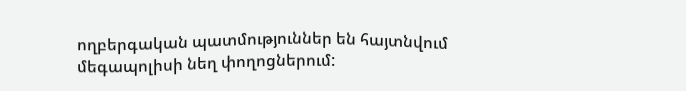ողբերգական պատմություններ են հայտնվում մեգապոլիսի նեղ փողոցներում: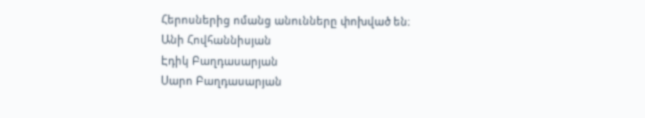Հերոսներից ոմանց անունները փոխված են։
Անի Հովհաննիսյան
Էդիկ Բաղդասարյան
Սարո Բաղդասարյան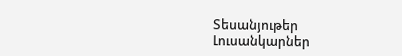Տեսանյութեր
Լուսանկարներ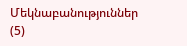Մեկնաբանություններ (5)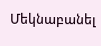Մեկնաբանել